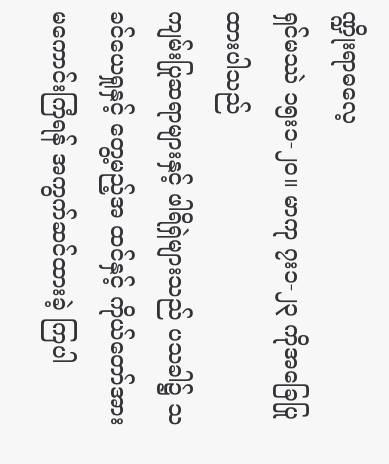ဏ္ဍိုးရာဓလေ့
ရှင်မဿဲ ၁၅း၁-၂၀။ မာကု ၇း၁-၂၃ ကိုအခြေပြုထားပါသည်
ကျမ်းပြုဆရာများနှင့် ဖါရိရှဲများသည် ပသခါ၌ သခင်ယေရှုနှင့် တွေ့မည့်အ ထင်နှင့် ကိုယ်တော်အား မကောင်းကြံရန် အကွက်ဆင်ထားခဲ့ ကြပါ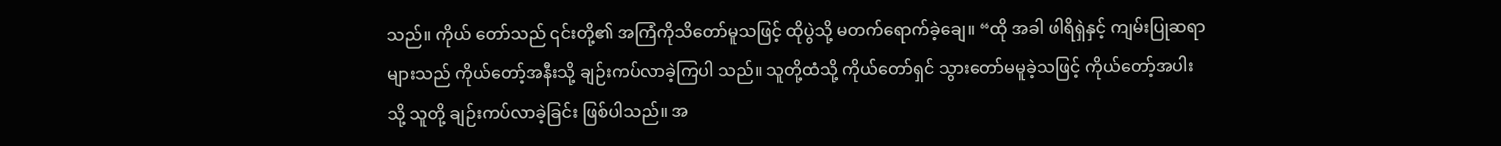သည်။ ကိုယ် တော်သည် ၎င်းတို့၏ အကြံကိုသိတော်မူသဖြင့် ထိုပွဲသို့ မတက်ရောက်ခဲ့ချေ။ “ထို အခါ ဖါရိရှဲနှင့် ကျမ်းပြုဆရာများသည် ကိုယ်တော့်အနီးသို့ ချဉ်းကပ်လာခဲ့ကြပါ သည်။ သူတို့ထံသို့ ကိုယ်တော်ရှင် သွားတော်မမူခဲ့သဖြင့် ကိုယ်တော့်အပါးသို့ သူတို့ ချဉ်းကပ်လာခဲ့ခြင်း ဖြစ်ပါသည်။ အ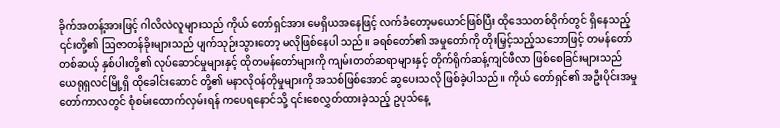ခိုက်အတန့်အားဖြင့် ဂါလိလဲလူများသည် ကိုယ် တော်ရှင်အား မေရှိယအနေဖြင့် လက်ခံတော့မယောင်ဖြစ်ပြီး ထိုဒေသတစ်ဝိုက်တွင် ရှိနေသည့် ၎င်းတို့၏ ဩဇာတန်ခိုးများသည် ပျက်သုဉ်းသွားတော့ မလိုဖြစ်နေပါ သည်။ ခရစ်တော်၏ အမှုတော်ကို တိုးမြှင့်သည့်သဘောဖြင့် တမန်တော်တစ်ဆယ့် နှစ်ပါးတို့၏ လုပ်ဆောင်မှုများနှင့် ထိုတမန်တော်များကို ကျမ်းတတ်ဆရာများနှင့် တိုက်ရိုက်ဆန့်ကျင်ဖီလာ ဖြစ်စေခြင်းများသည် ယေရုရှလင်မြို့ရှိ ထိုခေါင်းဆောင် တို့၏ မနာလိုဝန်တိုမှုများကို အသစ်ဖြစ်အောင် ဆွပေးသလို ဖြစ်ခဲ့ပါသည်။ ကိုယ် တော်ရှင်၏ အဦးပိုင်းအမှုတော်ကာလတွင် စုံစမ်းထောက်လှမ်းရန် ကပေရနောင်သို့ ၎င်းစေလွှတ်ထားခဲ့သည့် ဥပုသ်နေ့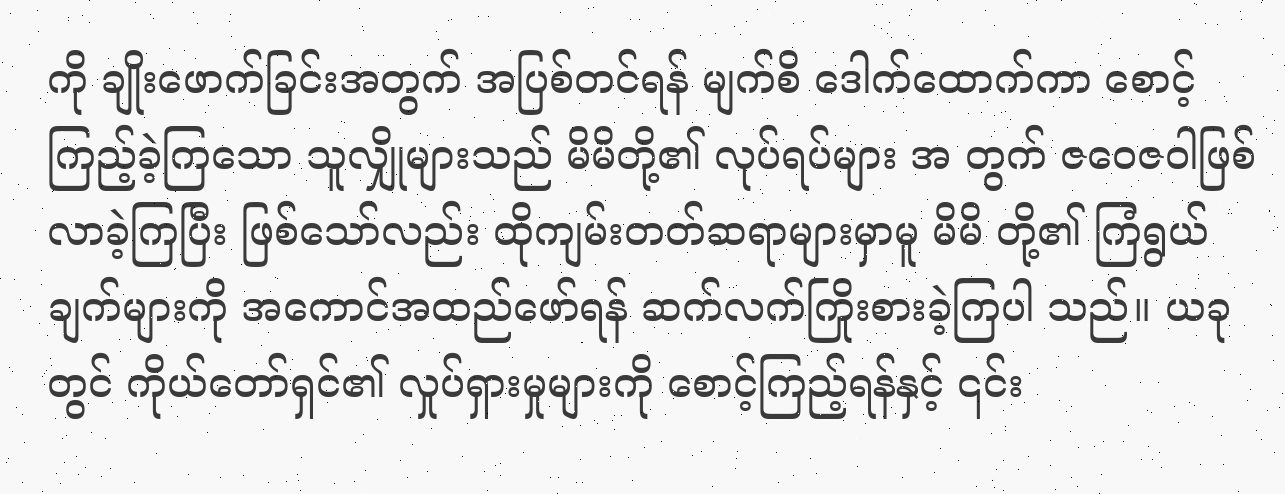ကို ချိုးဖောက်ခြင်းအတွက် အပြစ်တင်ရန် မျက်စိ ဒေါက်ထောက်ကာ စောင့်ကြည့်ခဲ့ကြသော သူလျှိုများသည် မိမိတို့၏ လုပ်ရပ်များ အ တွက် ဇဝေဇဝါဖြစ်လာခဲ့ကြပြီး ဖြစ်သော်လည်း ထိုကျမ်းတတ်ဆရာများမှာမူ မိမိ တို့၏ ကြံရွယ်ချက်များကို အကောင်အထည်ဖော်ရန် ဆက်လက်ကြိုးစားခဲ့ကြပါ သည်။ ယခုတွင် ကိုယ်တော်ရှင်၏ လှုပ်ရှားမှုများကို စောင့်ကြည့်ရန်နှင့် ၎င်း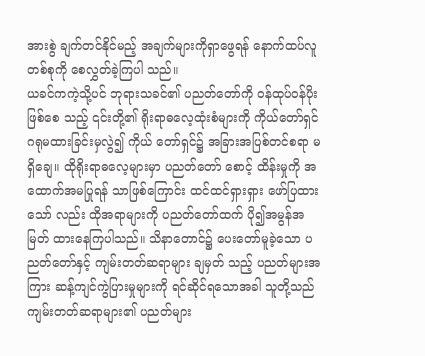အားစွဲ ချက်တင်နိုင်မည့် အချက်များကိုရှာဖွေရန် နောက်ထပ်လူတစ်စုကို စေလွှတ်ခဲ့ကြပါ သည်။
ယခင်ကကဲ့သို့ပင် ဘုရားသခင်၏ ပညတ်တော်ကို ဝန်ထုပ်ဝန်ပိုး ဖြစ်စေ သည့် ၎င်းတို့၏ ရိုးရာဓလေ့ထုံးစံများကို ကိုယ်တော်ရှင် ဂရုမထားခြင်းမှလွဲ၍ ကိုယ် တော်ရှင်၌ အခြားအပြစ်တင်စရာ မရှိချေ။ ထိုရိုးရာဓလေ့များမှာ ပညတ်တော် စောင့် ထိန်းမှုကို အထောက်အမပြုရန် သာဖြစ်ကြောင်း ထင်ထင်ရှားရှား ဖော်ပြထားသော် လည်း ထိုအရာများကို ပညတ်တော်ထက် ပို၍အမွန်အမြတ် ထားနေကြပါသည်။ သိနာတောင်၌ ပေးတော်မူခဲ့သော ပညတ်တော်နှင့် ကျမ်းတတ်ဆရာများ ချမှတ် သည့် ပညတ်များအကြား ဆန့်ကျင်ကွဲပြားမှုများကို ရင်ဆိုင်ရသောအခါ သူတို့သည် ကျမ်းတတ်ဆရာများ၏ ပညတ်များ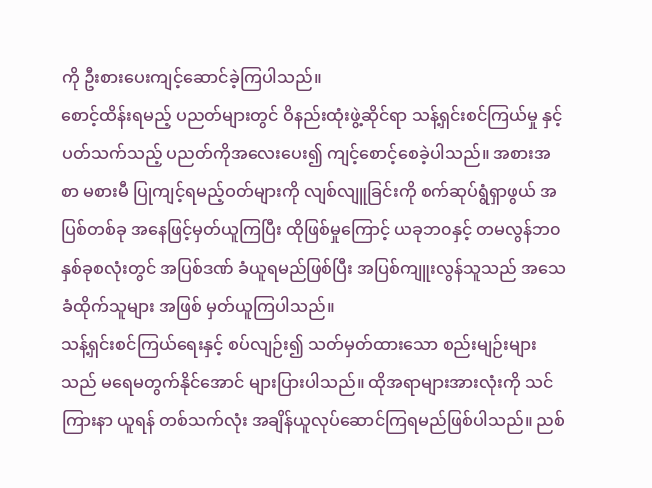ကို ဦးစားပေးကျင့်ဆောင်ခဲ့ကြပါသည်။
စောင့်ထိန်းရမည့် ပညတ်များတွင် ဝိနည်းထုံးဖွဲ့ဆိုင်ရာ သန့်ရှင်းစင်ကြယ်မှု နှင့် ပတ်သက်သည့် ပညတ်ကိုအလေးပေး၍ ကျင့်စောင့်စေခဲ့ပါသည်။ အစားအစာ မစားမီ ပြုကျင့်ရမည့်ဝတ်များကို လျစ်လျူခြင်းကို စက်ဆုပ်ရွံရှာဖွယ် အပြစ်တစ်ခု အနေဖြင့်မှတ်ယူကြပြီး ထိုဖြစ်မှုကြောင့် ယခုဘ၀နှင့် တမလွန်ဘ၀နှစ်ခုစလုံးတွင် အပြစ်ဒဏ် ခံယူရမည်ဖြစ်ပြီး အပြစ်ကျူးလွန်သူသည် အသေခံထိုက်သူများ အဖြစ် မှတ်ယူကြပါသည်။
သန့်ရှင်းစင်ကြယ်ရေးနှင့် စပ်လျဉ်း၍ သတ်မှတ်ထားသော စည်းမျဉ်းများ သည် မရေမတွက်နိုင်အောင် များပြားပါသည်။ ထိုအရာများအားလုံးကို သင်ကြားနာ ယူရန် တစ်သက်လုံး အချိန်ယူလုပ်ဆောင်ကြရမည်ဖြစ်ပါသည်။ ညစ်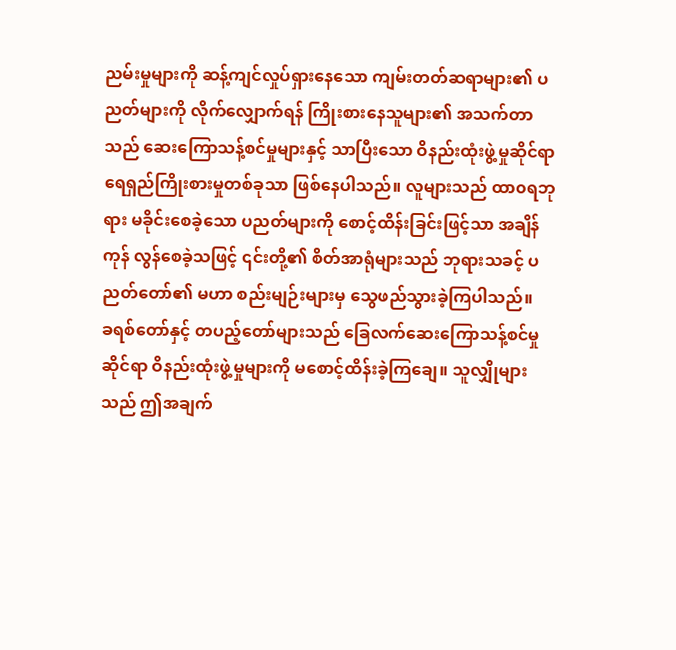ညမ်းမှုများကို ဆန့်ကျင်လှုပ်ရှားနေသော ကျမ်းတတ်ဆရာများ၏ ပညတ်များကို လိုက်လျှောက်ရန် ကြိုးစားနေသူများ၏ အသက်တာသည် ဆေးကြောသန့်စင်မှုများနှင့် သာပြီးသော ဝိနည်းထုံးဖွဲ့မှုဆိုင်ရာ ရေရှည်ကြိုးစားမှုတစ်ခုသာ ဖြစ်နေပါသည်။ လူများသည် ထာ၀ရဘုရား မခိုင်းစေခဲ့သော ပညတ်များကို စောင့်ထိန်းခြင်းဖြင့်သာ အချိန်ကုန် လွန်စေခဲ့သဖြင့် ၎င်းတို့၏ စိတ်အာရုံများသည် ဘုရားသခင့် ပညတ်တော်၏ မဟာ စည်းမျဉ်းများမှ သွေဖည်သွားခဲ့ကြပါသည်။
ခရစ်တော်နှင့် တပည့်တော်များသည် ခြေလက်ဆေးကြောသန့်စင်မှု ဆိုင်ရာ ဝိနည်းထုံးဖွဲ့မှုများကို မစောင့်ထိန်းခဲ့ကြချေ။ သူလျှိုများသည် ဤအချက်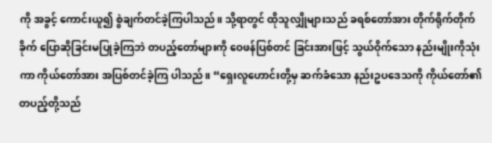ကို အခွင့် ကောင်းယူ၍ စွဲချက်တင်ခဲ့ကြပါသည်။ သို့ရာတွင် ထိုသူလျှိုများသည် ခရစ်တော်အား တိုက်ရိုက်တိုက်ခိုက် ပြောဆိုခြင်းမပြုခဲ့ကြဘဲ တပည့်တော်များကို ဝေဖန်ပြစ်တင် ခြင်းအားဖြင့် သွယ်ဝိုက်သော နည်းမျိုးကိုသုံးကာ ကိုယ်တော်အား အပြစ်တင်ခဲ့ကြ ပါသည်။ “ရှေးလူဟောင်းတို့မှ ဆက်ခံသော နည်းဥပဒေသကို ကိုယ်တော်၏ တပည့်တို့သည်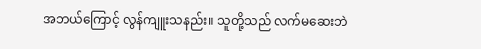အဘယ်ကြောင့် လွန်ကျူးသနည်း။ သူတို့သည် လက်မဆေးဘဲ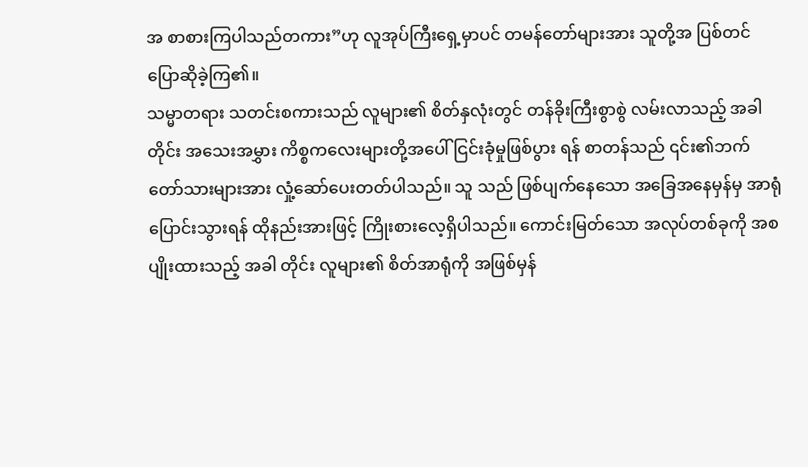အ စာစားကြပါသည်တကား”ဟု လူအုပ်ကြီးရှေ့မှာပင် တမန်တော်များအား သူတို့အ ပြစ်တင် ပြောဆိုခဲ့ကြ၏။
သမ္မာတရား သတင်းစကားသည် လူများ၏ စိတ်နှလုံးတွင် တန်ခိုးကြီးစွာစွဲ လမ်းလာသည့် အခါတိုင်း အသေးအမွှား ကိစ္စကလေးများတို့အပေါ် ငြင်းခုံမှုဖြစ်ပွား ရန် စာတန်သည် ၎င်း၏ဘက်တော်သားများအား လှုံ့ဆော်ပေးတတ်ပါသည်။ သူ သည် ဖြစ်ပျက်နေသော အခြေအနေမှန်မှ အာရုံပြောင်းသွားရန် ထိုနည်းအားဖြင့် ကြိုးစားလေ့ရှိပါသည်။ ကောင်းမြတ်သော အလုပ်တစ်ခုကို အစပျိုးထားသည့် အခါ တိုင်း လူများ၏ စိတ်အာရုံကို အဖြစ်မှန်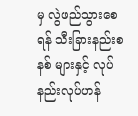မှ လွဲဖည်သွားစေရန် သီးခြားနည်းစနစ် များနှင့် လုပ်နည်းလုပ်ဟန်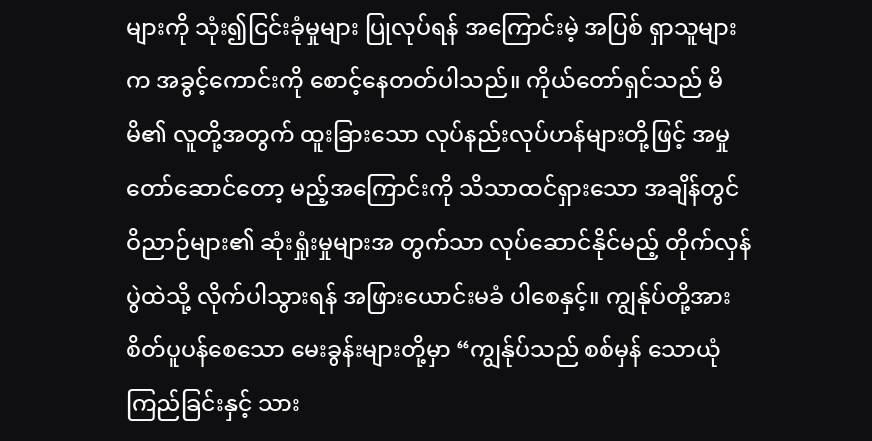များကို သုံး၍ငြင်းခုံမှုများ ပြုလုပ်ရန် အကြောင်းမဲ့ အပြစ် ရှာသူများက အခွင့်ကောင်းကို စောင့်နေတတ်ပါသည်။ ကိုယ်တော်ရှင်သည် မိမိ၏ လူတို့အတွက် ထူးခြားသော လုပ်နည်းလုပ်ဟန်များတို့ဖြင့် အမှုတော်ဆောင်တော့ မည့်အကြောင်းကို သိသာထင်ရှားသော အချိန်တွင် ဝိညာဉ်များ၏ ဆုံးရှုံးမှုများအ တွက်သာ လုပ်ဆောင်နိုင်မည့် တိုက်လှန်ပွဲထဲသို့ လိုက်ပါသွားရန် အဖြားယောင်းမခံ ပါစေနှင့်။ ကျွန်ုပ်တို့အား စိတ်ပူပန်စေသော မေးခွန်းများတို့မှာ “ကျွန်ုပ်သည် စစ်မှန် သောယုံကြည်ခြင်းနှင့် သား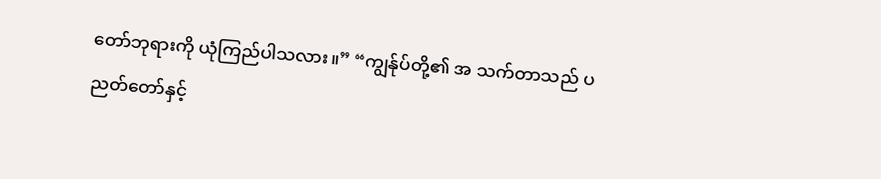တော်ဘုရားကို ယုံကြည်ပါသလား။” “ကျွန်ုပ်တို့၏ အ သက်တာသည် ပညတ်တော်နှင့်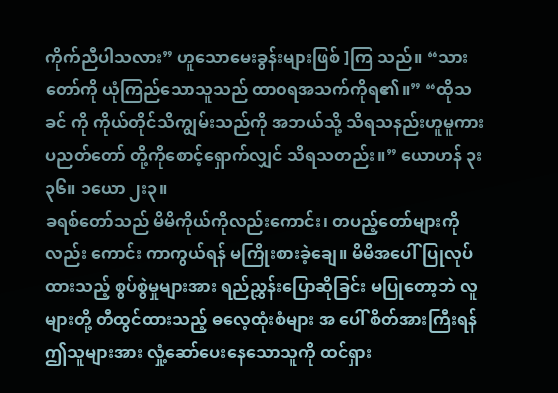ကိုက်ညီပါသလား” ဟူသောမေးခွန်းများဖြစ် ]ကြ သည်။ “သားတော်ကို ယုံကြည်သောသူသည် ထာ၀ရအသက်ကိုရ၏။” “ထိုသခင် ကို ကိုယ်တိုင်သိကျွမ်းသည်ကို အဘယ်သို့ သိရသနည်းဟူမူကား ပညတ်တော် တို့ကိုစောင့်ရှောက်လျှင် သိရသတည်း။” ယောဟန် ၃း၃၆။ ၁ယော ၂း၃။
ခရစ်တော်သည် မိမိကိုယ်ကိုလည်းကောင်း၊ တပည့်တော်များကို လည်း ကောင်း ကာကွယ်ရန် မကြိုးစားခဲ့ချေ။ မိမိအပေါ်ပြုလုပ်ထားသည့် စွပ်စွဲမှုများအား ရည်ညွှန်းပြောဆိုခြင်း မပြုတော့ဘဲ လူများတို့ တီထွင်ထားသည့် ဓလေ့ထုံးစံများ အ ပေါ် စိတ်အားကြီးရန် ဤသူများအား လှုံ့ဆော်ပေးနေသောသူကို ထင်ရှား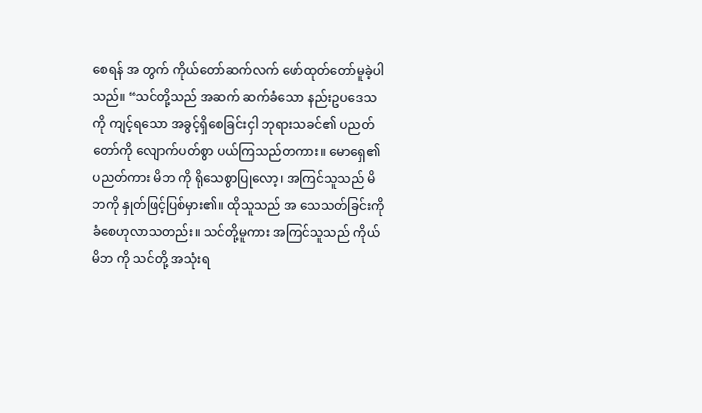စေရန် အ တွက် ကိုယ်တော်ဆက်လက် ဖော်ထုတ်တော်မူခဲ့ပါသည်။ “သင်တို့သည် အဆက် ဆက်ခံသော နည်းဥပဒေသကို ကျင့်ရသော အခွင့်ရှိစေခြင်းငှါ ဘုရားသခင်၏ ပညတ်တော်ကို လျောက်ပတ်စွာ ပယ်ကြသည်တကား။ မောရှေ၏ ပညတ်ကား မိဘ ကို ရိုသေစွာပြုလော့၊ အကြင်သူသည် မိဘကို နှုတ်ဖြင့်ပြစ်မှား၏။ ထိုသူသည် အ သေသတ်ခြင်းကို ခံစေဟုလာသတည်း။ သင်တို့မူကား အကြင်သူသည် ကိုယ်မိဘ ကို သင်တို့ အသုံးရ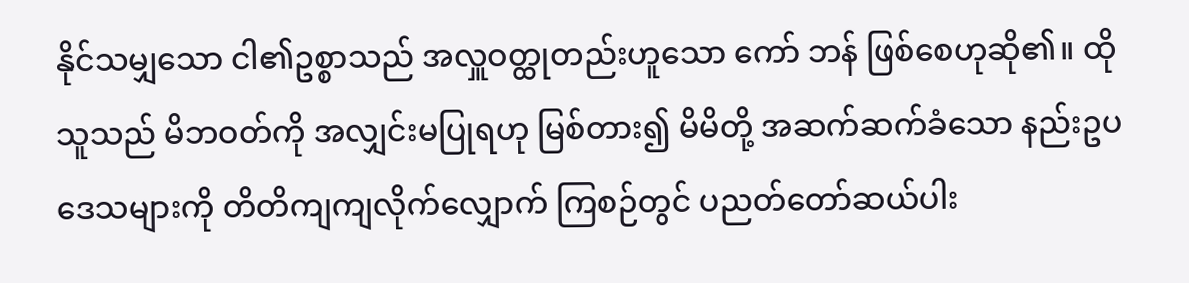နိုင်သမျှသော ငါ၏ဥစ္စာသည် အလှူဝတ္ထုတည်းဟူသော ကော် ဘန် ဖြစ်စေဟုဆို၏။ ထိုသူသည် မိဘဝတ်ကို အလျှင်းမပြုရဟု မြစ်တား၍ မိမိတို့ အဆက်ဆက်ခံသော နည်းဥပဒေသများကို တိတိကျကျလိုက်လျှောက် ကြစဉ်တွင် ပညတ်တော်ဆယ်ပါး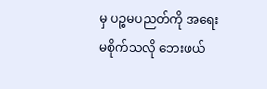မှ ပဉ္စမပညတ်ကို အရေးမစိုက်သလို ဘေးဖယ်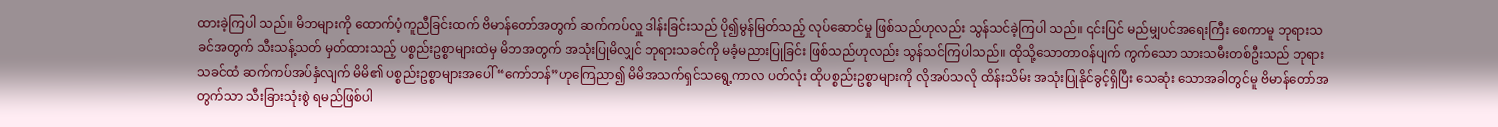ထားခဲ့ကြပါ သည်။ မိဘများကို ထောက်ပံ့ကူညီခြင်းထက် ဗိမာန်တော်အတွက် ဆက်ကပ်လှူ ဒါန်းခြင်းသည် ပို၍မွန်မြတ်သည့် လုပ်ဆောင်မှု ဖြစ်သည်ဟုလည်း သွန်သင်ခဲ့ကြပါ သည်။ ၎င်းပြင် မည်မျှပင်အရေးကြီး စေကာမူ ဘုရားသခင်အတွက် သီးသန့်သတ် မှတ်ထားသည့် ပစ္စည်းဥစ္စာများထဲမှ မိဘအတွက် အသုံးပြုမိလျှင် ဘုရားသခင်ကို မခံ့မညားပြုခြင်း ဖြစ်သည်ဟုလည်း သွန်သင်ကြပါသည်။ ထိုသို့သောတာဝန်ပျက် ကွက်သော သားသမီးတစ်ဦးသည် ဘုရားသခင်ထံ ဆက်ကပ်အပ်နှံလျက် မိမိ၏ ပစ္စည်းဥစ္စာများအပေါ် “ကော်ဘန်”ဟုကြေညာ၍ မိမိအသက်ရှင်သရွေ့ကာလ ပတ်လုံး ထိုပစ္စည်းဥစ္စာများကို လိုအပ်သလို ထိန်းသိမ်း အသုံးပြုနိုင်ခွင့်ရှိပြီး သေဆုံး သောအခါတွင်မူ ဗိမာန်တော်အတွက်သာ သီးခြားသုံးစွဲ ရမည်ဖြစ်ပါ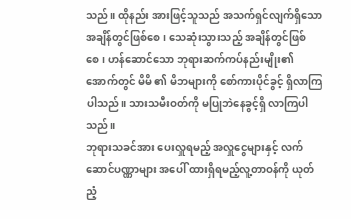သည်။ ထိုနည်း အားဖြင့်သူသည် အသက်ရှင်လျက်ရှိသော အချိန်တွင်ဖြစ်စေ၊ သေဆုံးသွားသည့် အချိန်တွင်ဖြစ်စေ၊ ဟန်ဆောင်သော ဘုရားဆက်ကပ်နည်းမျိုး၏ အောက်တွင် မိမိ ၏ မိဘများကို စော်ကားပိုင်ခွင့် ရှိလာကြပါသည်။ သားသမီးဝတ်ကို မပြုဘဲနေခွင့်ရှိ လာကြပါသည်။
ဘုရားသခင်အား ပေးလှူရမည့် အလှူငွေများနှင့် လက်ဆောင်ပဏ္ဏာများ အပေါ် ထားရှိရမည့်လူ့တာဝန်ကို ယုတ်ညံ့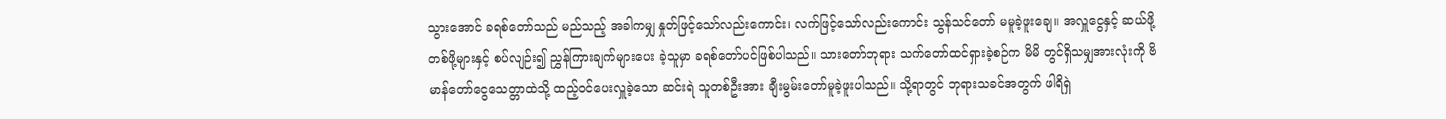သွားအောင် ခရစ်တော်သည် မည်သည့် အခါကမျှ နှုတ်ဖြင့်သော်လည်းကောင်း၊ လက်ဖြင့်သော်လည်းကောင်း သွန်သင်တော် မမူခဲ့ဖူးချေ။ အလှူငွေနှင့် ဆယ်ဖို့တစ်ဖို့များနှင့် စပ်လျဉ်း၍ ညွှန်ကြားချက်များပေး ခဲ့သူမှာ ခရစ်တော်ပင်ဖြစ်ပါသည်။ သားတော်ဘုရား သက်တော်ထင်ရှားခဲ့စဉ်က မိမိ တွင်ရှိသမျှအားလုံးကို ဗိမာန်တော်ငွေသေတ္တာထဲသို့ ထည့်ဝင်ပေးလှူခဲ့သော ဆင်းရဲ သူတစ်ဦးအား ချီးမွမ်းတော်မူခဲ့ဖူးပါသည်။ သို့ရာတွင် ဘုရားသခင်အတွက် ဖါရိရှဲ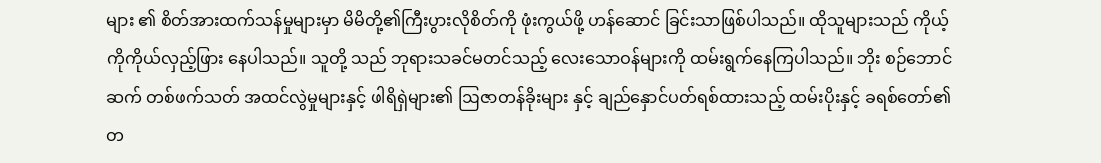များ ၏ စိတ်အားထက်သန်မှုများမှာ မိမိတို့၏ကြီးပွားလိုစိတ်ကို ဖုံးကွယ်ဖို့ ဟန်ဆောင် ခြင်းသာဖြစ်ပါသည်။ ထိုသူများသည် ကိုယ့်ကိုကိုယ်လှည့်ဖြား နေပါသည်။ သူတို့ သည် ဘုရားသခင်မတင်သည့် လေးသောဝန်များကို ထမ်းရွက်နေကြပါသည်။ ဘိုး စဉ်ဘောင်ဆက် တစ်ဖက်သတ် အထင်လွဲမှုများနှင့် ဖါရိရှဲများ၏ ဩဇာတန်ခိုးများ နှင့် ချည်နှောင်ပတ်ရစ်ထားသည့် ထမ်းပိုးနှင့် ခရစ်တော်၏ တ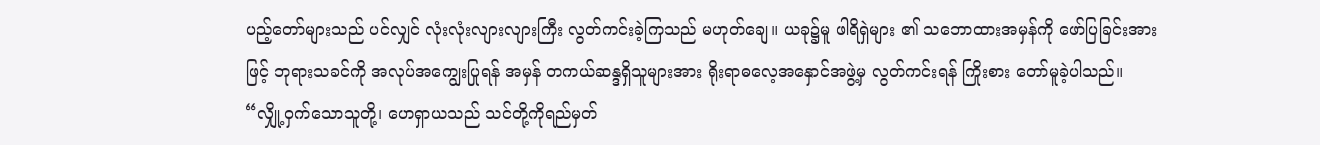ပည့်တော်များသည် ပင်လျှင် လုံးလုံးလျားလျားကြီး လွတ်ကင်းခဲ့ကြသည် မဟုတ်ချေ။ ယခု၌မူ ဖါရိရှဲများ ၏ သဘောထားအမှန်ကို ဖော်ပြခြင်းအားဖြင့် ဘုရားသခင်ကို အလုပ်အကျွေးပြုရန် အမှန် တကယ်ဆန္ဒရှိသူများအား ရိုးရာဓလေ့အနှောင်အဖွဲ့မှ လွတ်ကင်းရန် ကြိုးစား တော်မူခဲ့ပါသည်။
“လျှို့ဝှက်သောသူတို့၊ ဟေရှာယသည် သင်တို့ကိုရည်မှတ်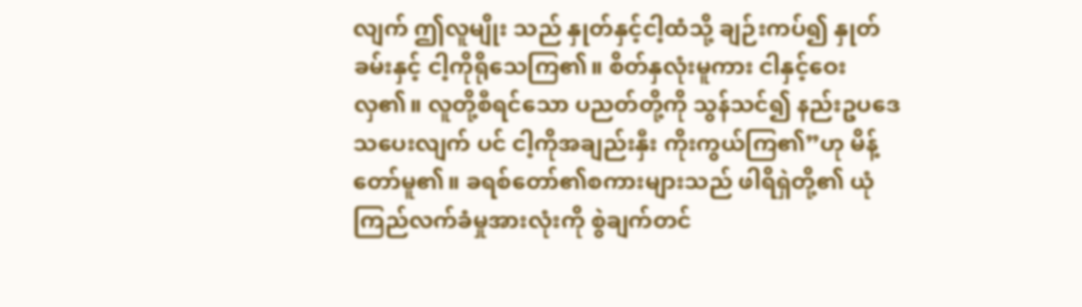လျက် ဤလူမျိုး သည် နှုတ်နှင့်ငါ့ထံသို့ ချဉ်းကပ်၍ နှုတ်ခမ်းနှင့် ငါ့ကိုရိုသေကြ၏။ စိတ်နှလုံးမူကား ငါနှင့်ဝေးလှ၏။ လူတို့စီရင်သော ပညတ်တို့ကို သွန်သင်၍ နည်းဥပဒေသပေးလျက် ပင် ငါ့ကိုအချည်းနှီး ကိုးကွယ်ကြ၏”ဟု မိန့်တော်မူ၏။ ခရစ်တော်၏စကားများသည် ဖါရိရှဲတို့၏ ယုံကြည်လက်ခံမှုအားလုံးကို စွဲချက်တင်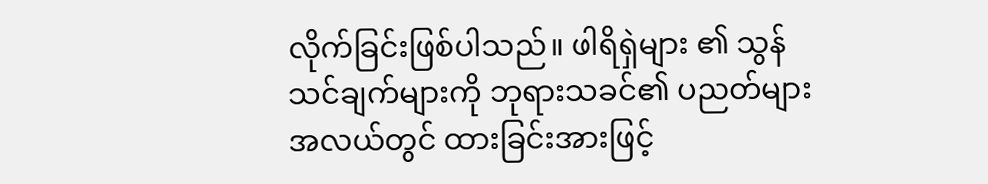လိုက်ခြင်းဖြစ်ပါသည်။ ဖါရိရှဲများ ၏ သွန်သင်ချက်များကို ဘုရားသခင်၏ ပညတ်များအလယ်တွင် ထားခြင်းအားဖြင့်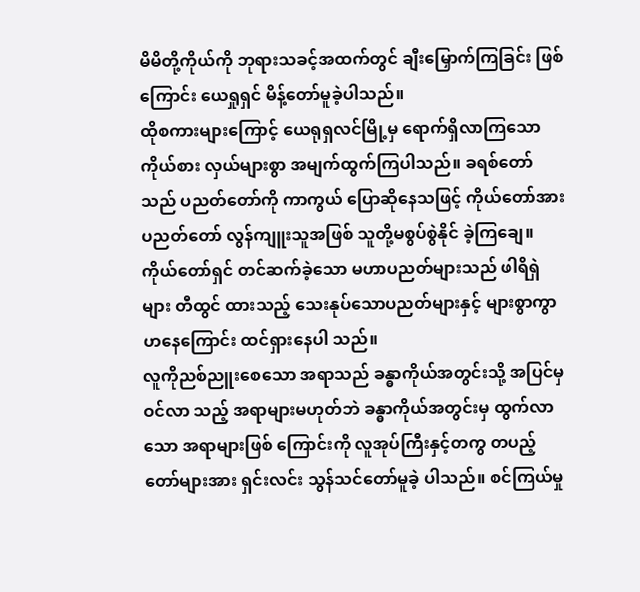မိမိတို့ကိုယ်ကို ဘုရားသခင့်အထက်တွင် ချီးမြှောက်ကြခြင်း ဖြစ်ကြောင်း ယေရှုရှင် မိန့်တော်မူခဲ့ပါသည်။
ထိုစကားများကြောင့် ယေရုရှလင်မြို့မှ ရောက်ရှိလာကြသော ကိုယ်စား လှယ်များစွာ အမျက်ထွက်ကြပါသည်။ ခရစ်တော်သည် ပညတ်တော်ကို ကာကွယ် ပြောဆိုနေသဖြင့် ကိုယ်တော်အား ပညတ်တော် လွန်ကျူးသူအဖြစ် သူတို့မစွပ်စွဲနိုင် ခဲ့ကြချေ။ ကိုယ်တော်ရှင် တင်ဆက်ခဲ့သော မဟာပညတ်များသည် ဖါရိရှဲများ တီထွင် ထားသည့် သေးနုပ်သောပညတ်များနှင့် များစွာကွာဟနေကြောင်း ထင်ရှားနေပါ သည်။
လူကိုညစ်ညူးစေသော အရာသည် ခန္ဓာကိုယ်အတွင်းသို့ အပြင်မှဝင်လာ သည့် အရာများမဟုတ်ဘဲ ခန္ဓာကိုယ်အတွင်းမှ ထွက်လာသော အရာများဖြစ် ကြောင်းကို လူအုပ်ကြီးနှင့်တကွ တပည့်တော်များအား ရှင်းလင်း သွန်သင်တော်မူခဲ့ ပါသည်။ စင်ကြယ်မှု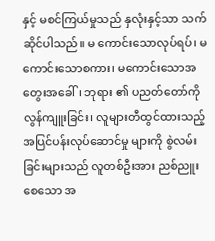နှင့် မစင်ကြယ်မှုသည် နှလုံးနှင့်သာ သက်ဆိုင်ပါသည်။ မ ကောင်းသောလုပ်ရပ်၊ မကောင်းသောစကား၊ မကောင်းသောအတွေးအခေါ်၊ ဘုရား ၏ ပညတ်တော်ကိုလွန်ကျူးခြင်း၊ လူများတီထွင်ထားသည့် အပြင်ပန်းလုပ်ဆောင်မှု များကို စွဲလမ်းခြင်းများသည် လူတစ်ဦးအား ညစ်ညူးစေသော အ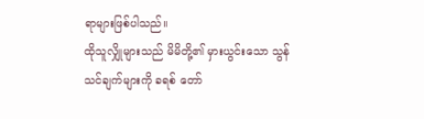ရာများဖြစ်ပါသည်။
ထိုသူလျှိုများသည် မိမိတို့၏ မှားယွင်းသော သွန်သင်ချက်များကို ခရစ် တော်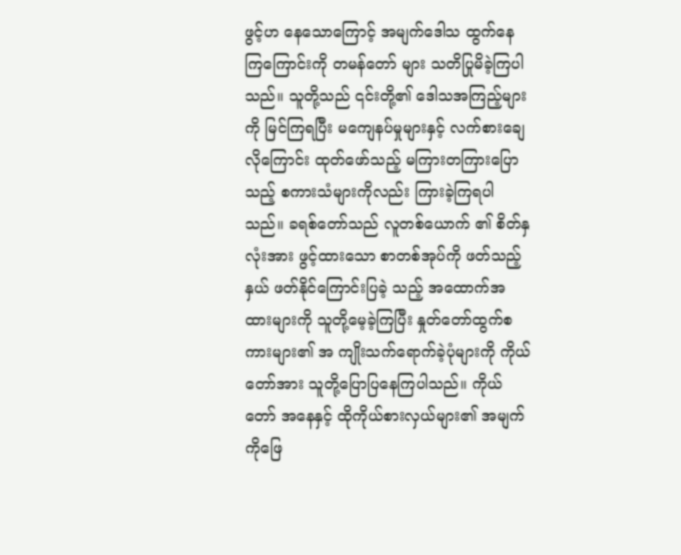ဖွင့်ဟ နေသောကြောင့် အမျက်ဒေါသ ထွက်နေကြကြောင်းကို တမန်တော် များ သတိပြုမိခဲ့ကြပါသည်။ သူတို့သည် ၎င်းတို့၏ ဒေါသအကြည့်များကို မြင်ကြရပြီး မကျေနပ်မှုများနှင့် လက်စားချေလိုကြောင်း ထုတ်ဖော်သည့် မကြားတကြားပြော သည့် စကားသံများကိုလည်း ကြားခဲ့ကြရပါသည်။ ခရစ်တော်သည် လူတစ်ယောက် ၏ စိတ်နှလုံးအား ဖွင့်ထားသော စာတစ်အုပ်ကို ဖတ်သည့်နှယ် ဖတ်နိုင်ကြောင်းပြခဲ့ သည့် အထောက်အထားများကို သူတို့မေ့ခဲ့ကြပြီး နှုတ်တော်ထွက်စကားများ၏ အ ကျိုးသက်ရောက်ခဲ့ပုံများကို ကိုယ်တော်အား သူတို့ပြောပြနေကြပါသည်။ ကိုယ်တော် အနေနှင့် ထိုကိုယ်စားလှယ်များ၏ အမျက်ကိုဖြေ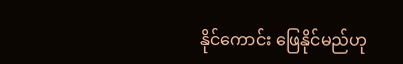နိုင်ကောင်း ဖြေနိုင်မည်ဟု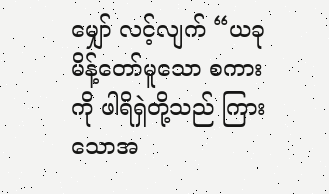မျှော် လင့်လျက် “ယခုမိန့်တော်မူသော စကားကို ဖါရိရှဲတို့သည် ကြားသောအ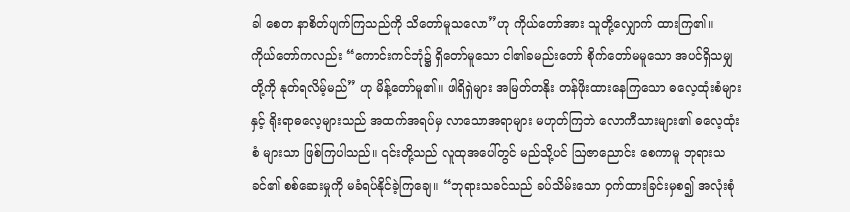ခါ စေတ နာစိတ်ပျက်ကြသည်ကို သိတော်မူသလော”ဟု ကိုယ်တော်အား သူတို့လျှောက် ထားကြ၏။
ကိုယ်တော်ကလည်း “ကောင်းကင်ဘုံ၌ ရှိတော်မူသော ငါ၏ခမည်းတော် စိုက်တော်မမူသော အပင်ရှိသမျှတို့ကို နုတ်ရလိမ့်မည်” ဟု မိန့်တော်မူ၏။ ဖါရိရှဲများ အမြတ်တနိုး တန်ဖိုးထားနေကြသော ဓလေ့ထုံးစံများနှင့် ရိုးရာဓလေ့များသည် အထက်အရပ်မှ လာသောအရာများ မဟုတ်ကြဘဲ လောကီသားများ၏ ဓလေ့ထုံးစံ များသာ ဖြစ်ကြပါသည်။ ၎င်းတို့သည် လူထုအပေါ်တွင် မည်သို့ပင် ဩဇာညောင်း စေကာမူ ဘုရားသခင်၏ စစ်ဆေးမှုကို မခံရပ်နိုင်ခဲ့ကြချေ။ “ဘုရားသခင်သည် ခပ်သိမ်းသော ဝှက်ထားခြင်းမှစ၍ အလုံးစုံ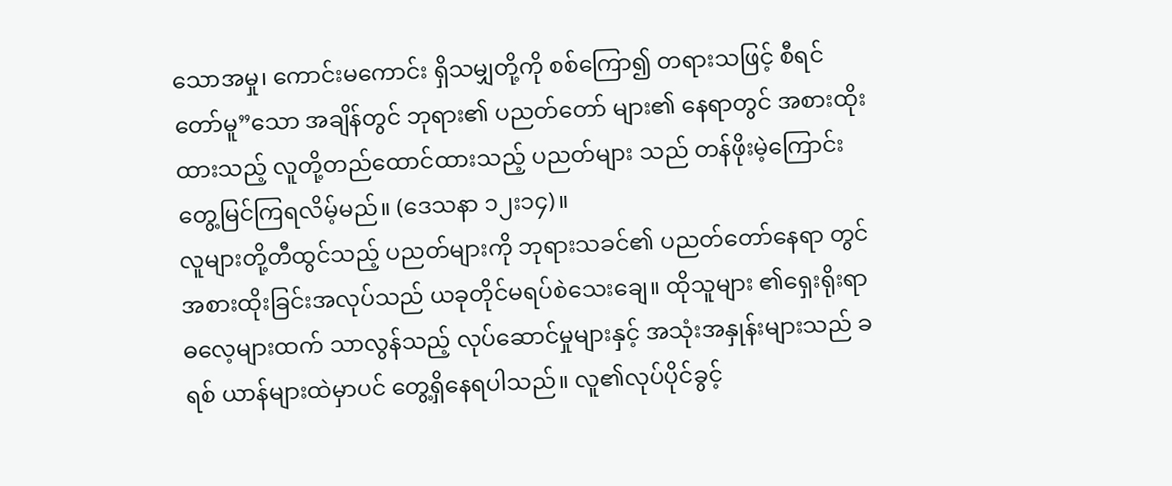သောအမှု၊ ကောင်းမကောင်း ရှိသမျှတို့ကို စစ်ကြော၍ တရားသဖြင့် စီရင်တော်မူ”သော အချိန်တွင် ဘုရား၏ ပညတ်တော် များ၏ နေရာတွင် အစားထိုးထားသည့် လူတို့တည်ထောင်ထားသည့် ပညတ်များ သည် တန်ဖိုးမဲ့ကြောင်း တွေ့မြင်ကြရလိမ့်မည်။ (ဒေသနာ ၁၂း၁၄)။
လူများတို့တီထွင်သည့် ပညတ်များကို ဘုရားသခင်၏ ပညတ်တော်နေရာ တွင် အစားထိုးခြင်းအလုပ်သည် ယခုတိုင်မရပ်စဲသေးချေ။ ထိုသူများ ၏ရှေးရိုးရာ ဓလေ့များထက် သာလွန်သည့် လုပ်ဆောင်မှုများနှင့် အသုံးအနှုန်းများသည် ခရစ် ယာန်များထဲမှာပင် တွေ့ရှိနေရပါသည်။ လူ၏လုပ်ပိုင်ခွင့်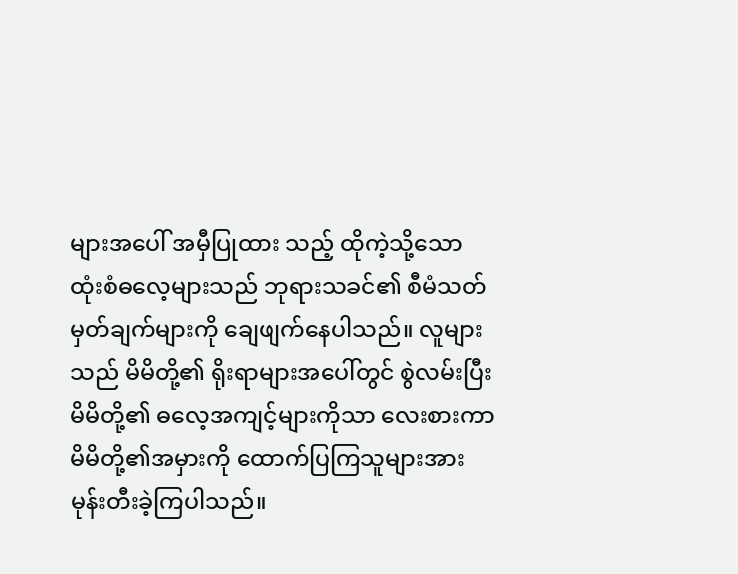များအပေါ် အမှီပြုထား သည့် ထိုကဲ့သို့သော ထုံးစံဓလေ့များသည် ဘုရားသခင်၏ စီမံသတ်မှတ်ချက်များကို ချေဖျက်နေပါသည်။ လူများသည် မိမိတို့၏ ရိုးရာများအပေါ်တွင် စွဲလမ်းပြီး မိမိတို့၏ ဓလေ့အကျင့်များကိုသာ လေးစားကာ မိမိတို့၏အမှားကို ထောက်ပြကြသူများအား မုန်းတီးခဲ့ကြပါသည်။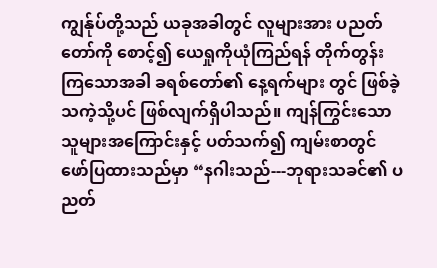ကျွန်ုပ်တို့သည် ယခုအခါတွင် လူများအား ပညတ်တော်ကို စောင့်၍ ယေရှုကိုယုံကြည်ရန် တိုက်တွန်းကြသောအခါ ခရစ်တော်၏ နေ့ရက်များ တွင် ဖြစ်ခဲ့သကဲ့သို့ပင် ဖြစ်လျက်ရှိပါသည်။ ကျန်ကြွင်းသော သူများအကြောင်းနှင့် ပတ်သက်၍ ကျမ်းစာတွင် ဖော်ပြထားသည်မှာ “နဂါးသည်---ဘုရားသခင်၏ ပညတ်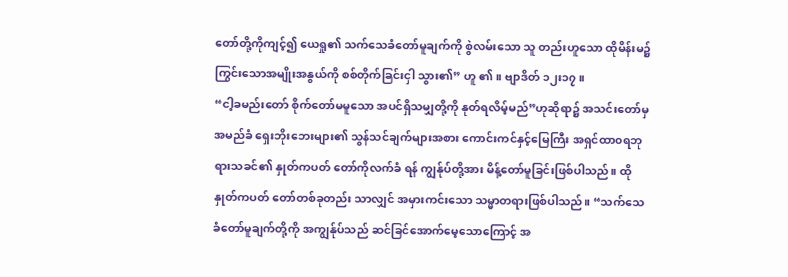တော်တို့ကိုကျင့်၍ ယေရှု၏ သက်သေခံတော်မူချက်ကို စွဲလမ်းသော သူ တည်းဟူသော ထိုမိန်းမ၌ ကြွင်းသောအမျိုးအနွယ်ကို စစ်တိုက်ခြင်းငှါ သွား၏” ဟူ ၏။ ဗျာဒိတ် ၁၂း၁၇။
“ငါ့ခမည်းတော် စိုက်တော်မမူသော အပင်ရှိသမျှတို့ကို နုတ်ရလိမ့်မည်”ဟုဆိုရာ၌ အသင်းတော်မှအမည်ခံ ရှေးဘိုးဘေးများ၏ သွန်သင်ချက်များအစား ကောင်းကင်နှင့်မြေကြီး အရှင်ထာ၀ရဘုရားသခင်၏ နှုတ်ကပတ် တော်ကိုလက်ခံ ရန် ကျွန်ုပ်တို့အား မိန့်တော်မူခြင်းဖြစ်ပါသည်။ ထိုနှုတ်ကပတ် တော်တစ်ခုတည်း သာလျှင် အမှားကင်းသော သမ္မာတရားဖြစ်ပါသည်။ “သက်သေခံတော်မူချက်တို့ကို အကျွန်ုပ်သည် ဆင်ခြင်အောက်မေ့သောကြောင့် အ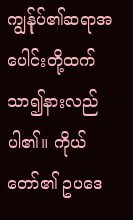ကျွန်ုပ်၏ဆရာအပေါင်းတို့ထက် သာ၍နားလည်ပါ၏။ ကိုယ်တော်၏ ဥပဒေ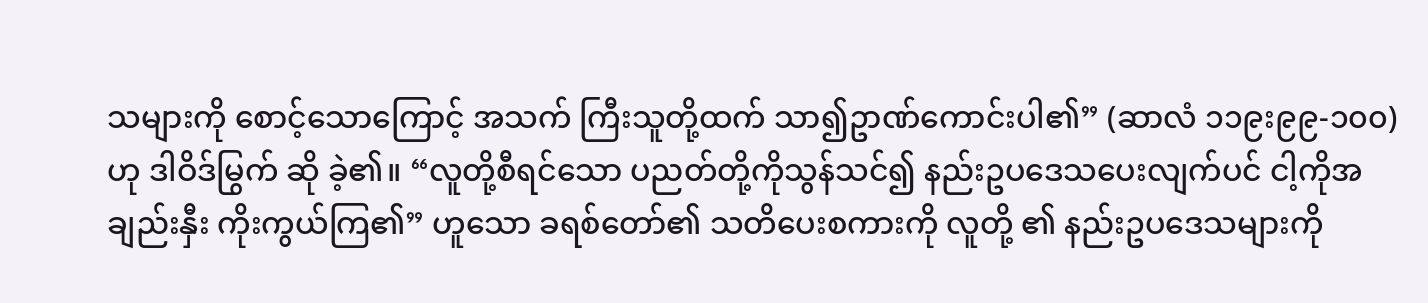သများကို စောင့်သောကြောင့် အသက် ကြီးသူတို့ထက် သာ၍ဥာဏ်ကောင်းပါ၏” (ဆာလံ ၁၁၉း၉၉-၁၀၀) ဟု ဒါဝိဒ်မြွက် ဆို ခဲ့၏။ “လူတို့စီရင်သော ပညတ်တို့ကိုသွန်သင်၍ နည်းဥပဒေသပေးလျက်ပင် ငါ့ကိုအချည်းနှီး ကိုးကွယ်ကြ၏” ဟူသော ခရစ်တော်၏ သတိပေးစကားကို လူတို့ ၏ နည်းဥပဒေသများကို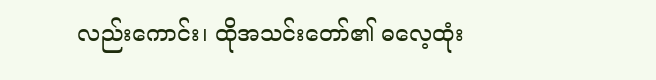လည်းကောင်း၊ ထိုအသင်းတော်၏ ဓလေ့ထုံး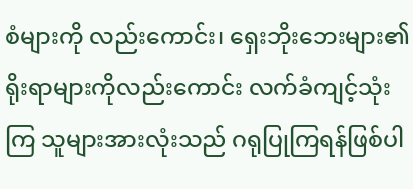စံများကို လည်းကောင်း၊ ရှေးဘိုးဘေးများ၏ ရိုးရာများကိုလည်းကောင်း လက်ခံကျင့်သုံးကြ သူများအားလုံးသည် ဂရုပြုကြရန်ဖြစ်ပါ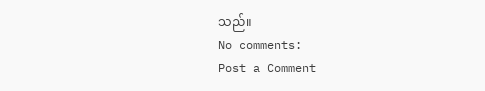သည်။
No comments:
Post a Comment